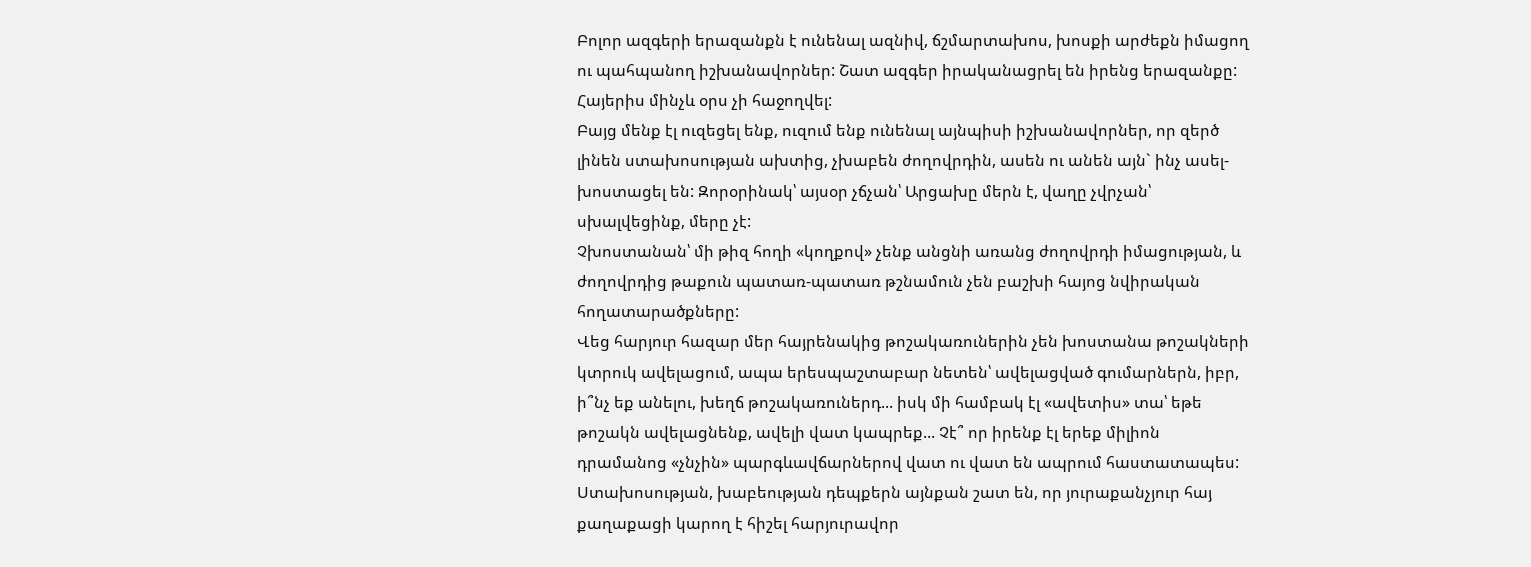Բոլոր ազգերի երազանքն է ունենալ ազնիվ, ճշմարտախոս, խոսքի արժեքն իմացող ու պահպանող իշխանավորներ: Շատ ազգեր իրականացրել են իրենց երազանքը:
Հայերիս մինչև օրս չի հաջողվել:
Բայց մենք էլ ուզեցել ենք, ուզում ենք ունենալ այնպիսի իշխանավորներ, որ զերծ լինեն ստախոսության ախտից, չխաբեն ժողովրդին, ասեն ու անեն այն` ինչ ասել-խոստացել են: Զորօրինակ՝ այսօր չճչան՝ Արցախը մերն է, վաղը չվրչան՝ սխալվեցինք, մերը չէ:
Չխոստանան՝ մի թիզ հողի «կողքով» չենք անցնի առանց ժողովրդի իմացության, և ժողովրդից թաքուն պատառ-պատառ թշնամուն չեն բաշխի հայոց նվիրական հողատարածքները:
Վեց հարյուր հազար մեր հայրենակից թոշակառուներին չեն խոստանա թոշակների կտրուկ ավելացում, ապա երեսպաշտաբար նետեն՝ ավելացված գումարներն, իբր, ի՞նչ եք անելու, խեղճ թոշակառուներդ... իսկ մի համբակ էլ «ավետիս» տա՝ եթե թոշակն ավելացնենք, ավելի վատ կապրեք... Չէ՞ որ իրենք էլ երեք միլիոն դրամանոց «չնչին» պարգևավճարներով վատ ու վատ են ապրում հաստատապես:
Ստախոսության, խաբեության դեպքերն այնքան շատ են, որ յուրաքանչյուր հայ քաղաքացի կարող է հիշել հարյուրավոր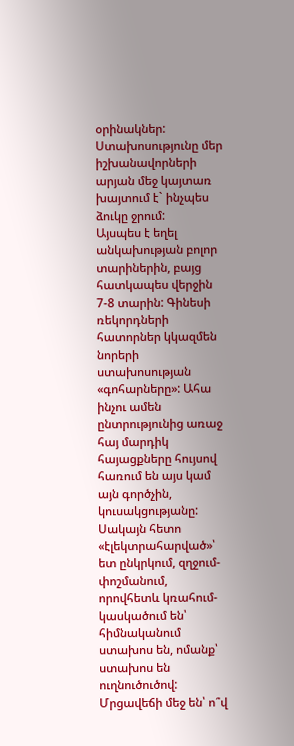օրինակներ: Ստախոսությունը մեր իշխանավորների արյան մեջ կայտառ խայտում է` ինչպես ձուկը ջրում:
Այսպես է եղել անկախության բոլոր տարիներին, բայց հատկապես վերջին 7-8 տարին: Գինեսի ռեկորդների հատորներ կկազմեն նորերի ստախոսության «գոհարները»: Ահա ինչու ամեն ընտրությունից առաջ հայ մարդիկ հայացքները հույսով հառում են այս կամ այն գործչին, կուսակցությանը: Սակայն հետո «էլեկտրահարված»՝ ետ ընկրկում, զղջում-փոշմանում, որովհետև կռահում-կասկածում են՝ հիմնականում ստախոս են, ոմանք՝ ստախոս են ուղնուծուծով:
Մրցավեճի մեջ են՝ ո՞վ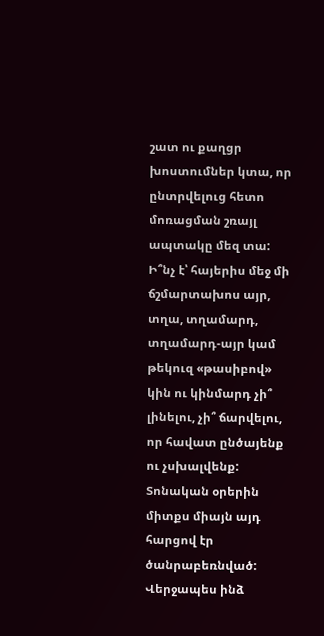շատ ու քաղցր խոստումներ կտա, որ ընտրվելուց հետո մոռացման շռայլ ապտակը մեզ տա:
Ի՞նչ է՝ հայերիս մեջ մի ճշմարտախոս այր, տղա, տղամարդ, տղամարդ-այր կամ թեկուզ «թասիբով» կին ու կինմարդ չի՞ լինելու, չի՞ ճարվելու, որ հավատ ընծայենք ու չսխալվենք: Տոնական օրերին միտքս միայն այդ հարցով էր ծանրաբեռնված: Վերջապես ինձ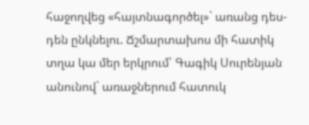հաջողվեց «հայտնագործել»` առանց դես-դեն ընկնելու. Ճշմարտախոս մի հատիկ տղա կա մեր երկրում՝ Գագիկ Սուրենյան անունով` առաջներում հատուկ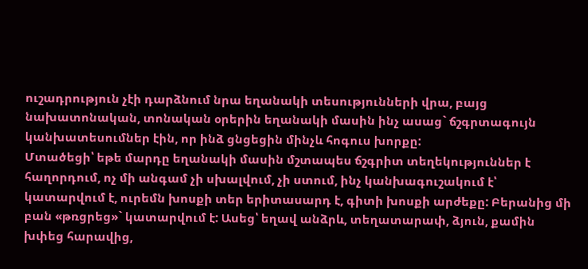ուշադրություն չէի դարձնում նրա եղանակի տեսությունների վրա, բայց նախատոնական, տոնական օրերին եղանակի մասին ինչ ասաց` ճշգրտագույն կանխատեսումներ էին, որ ինձ ցնցեցին մինչև հոգուս խորքը:
Մտածեցի՝ եթե մարդը եղանակի մասին մշտապես ճշգրիտ տեղեկություններ է հաղորդում, ոչ մի անգամ չի սխալվում, չի ստում, ինչ կանխագուշակում է՝ կատարվում է, ուրեմն խոսքի տեր երիտասարդ է, գիտի խոսքի արժեքը: Բերանից մի բան «թռցրեց»` կատարվում է: Ասեց՝ եղավ անձրև, տեղատարափ, ձյուն, քամին խփեց հարավից,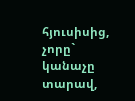հյուսիսից, չորը` կանաչը տարավ,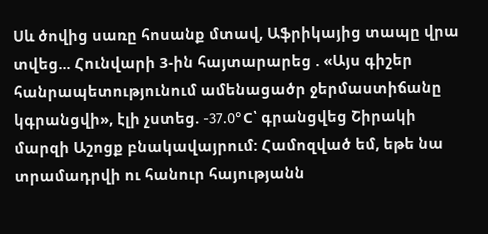Սև ծովից սառը հոսանք մտավ, Աֆրիկայից տապը վրա տվեց... Հունվարի 3-ին հայտարարեց . «Այս գիշեր հանրապետությունում ամենացածր ջերմաստիճանը կգրանցվի», էլի չստեց. -37.0°C՝ գրանցվեց Շիրակի մարզի Աշոցք բնակավայրում: Համոզված եմ, եթե նա տրամադրվի ու հանուր հայությանն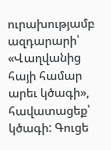ուրախությամբ ազդարարի՝ «Վաղվանից հայի համար արեւ կծագի», հավատացեք՝ կծագի: Գուցե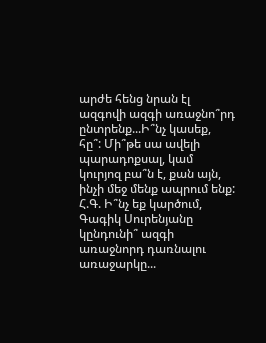արժե հենց նրան էլ ազգովի ազգի առաջնո՞րդ ընտրենք...Ի՞նչ կասեք, հը՞: Մի՞թե սա ավելի պարադոքսալ, կամ կուրյոզ բա՞ն է, քան այն, ինչի մեջ մենք ապրում ենք:
Հ.Գ. Ի՞նչ եք կարծում, Գագիկ Սուրենյանը կընդունի՞ ազգի առաջնորդ դառնալու առաջարկը...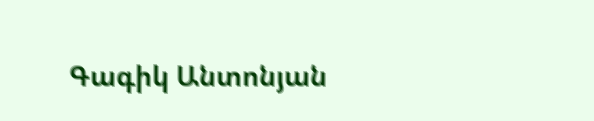Գագիկ Անտոնյան